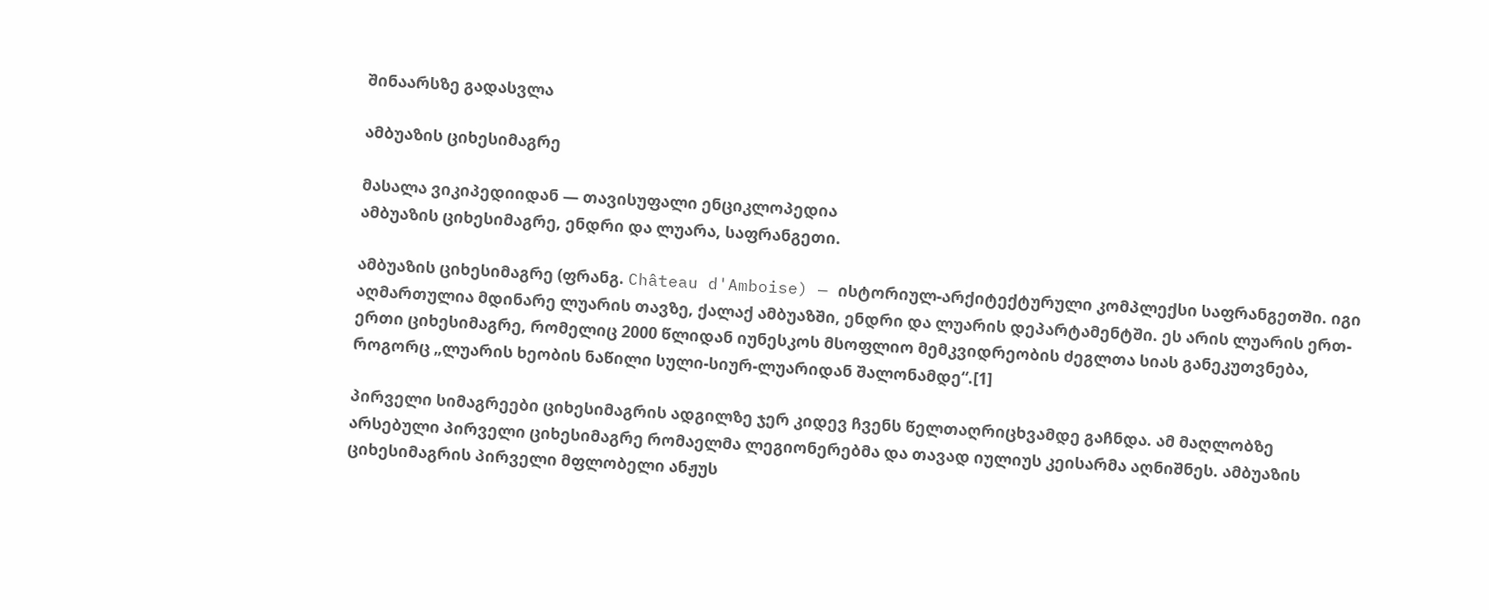შინაარსზე გადასვლა

ამბუაზის ციხესიმაგრე

მასალა ვიკიპედიიდან — თავისუფალი ენციკლოპედია
ამბუაზის ციხესიმაგრე, ენდრი და ლუარა, საფრანგეთი.

ამბუაზის ციხესიმაგრე (ფრანგ. Château d'Amboise) — ისტორიულ-არქიტექტურული კომპლექსი საფრანგეთში. იგი აღმართულია მდინარე ლუარის თავზე, ქალაქ ამბუაზში, ენდრი და ლუარის დეპარტამენტში. ეს არის ლუარის ერთ-ერთი ციხესიმაგრე, რომელიც 2000 წლიდან იუნესკოს მსოფლიო მემკვიდრეობის ძეგლთა სიას განეკუთვნება, როგორც „ლუარის ხეობის ნაწილი სული-სიურ-ლუარიდან შალონამდე“.[1]

პირველი სიმაგრეები ციხესიმაგრის ადგილზე ჯერ კიდევ ჩვენს წელთაღრიცხვამდე გაჩნდა. ამ მაღლობზე არსებული პირველი ციხესიმაგრე რომაელმა ლეგიონერებმა და თავად იულიუს კეისარმა აღნიშნეს. ამბუაზის ციხესიმაგრის პირველი მფლობელი ანჟუს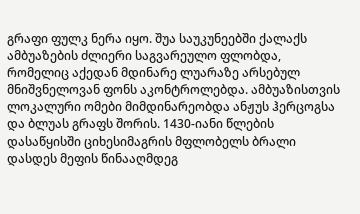გრაფი ფულკ ნერა იყო. შუა საუკუნეებში ქალაქს ამბუაზების ძლიერი საგვარეულო ფლობდა, რომელიც აქედან მდინარე ლუარაზე არსებულ მნიშვნელოვან ფონს აკონტროლებდა. ამბუაზისთვის ლოკალური ომები მიმდინარეობდა ანჟუს ჰერცოგსა და ბლუას გრაფს შორის. 1430-იანი წლების დასაწყისში ციხესიმაგრის მფლობელს ბრალი დასდეს მეფის წინააღმდეგ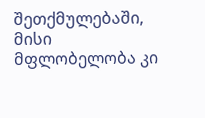შეთქმულებაში, მისი მფლობელობა კი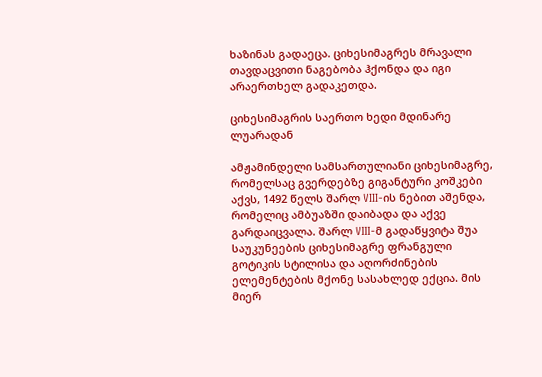ხაზინას გადაეცა. ციხესიმაგრეს მრავალი თავდაცვითი ნაგებობა ჰქონდა და იგი არაერთხელ გადაკეთდა.

ციხესიმაგრის საერთო ხედი მდინარე ლუარადან

ამჟამინდელი სამსართულიანი ციხესიმაგრე, რომელსაც გვერდებზე გიგანტური კოშკები აქვს, 1492 წელს შარლ VIII-ის ნებით აშენდა, რომელიც ამბუაზში დაიბადა და აქვე გარდაიცვალა. შარლ VIII-მ გადაწყვიტა შუა საუკუნეების ციხესიმაგრე ფრანგული გოტიკის სტილისა და აღორძინების ელემენტების მქონე სასახლედ ექცია. მის მიერ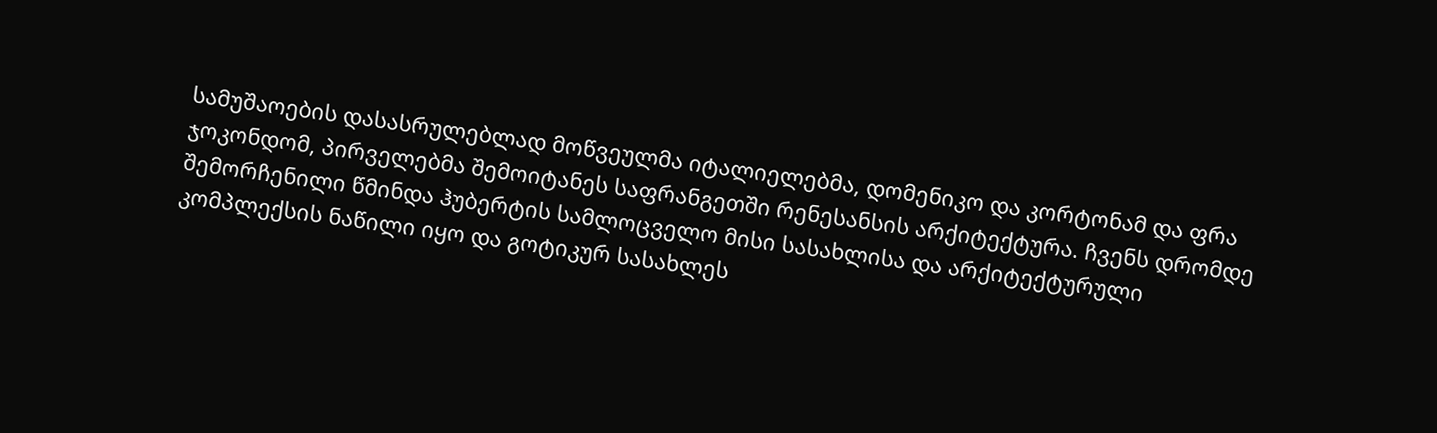სამუშაოების დასასრულებლად მოწვეულმა იტალიელებმა, დომენიკო და კორტონამ და ფრა ჯოკონდომ, პირველებმა შემოიტანეს საფრანგეთში რენესანსის არქიტექტურა. ჩვენს დრომდე შემორჩენილი წმინდა ჰუბერტის სამლოცველო მისი სასახლისა და არქიტექტურული კომპლექსის ნაწილი იყო და გოტიკურ სასახლეს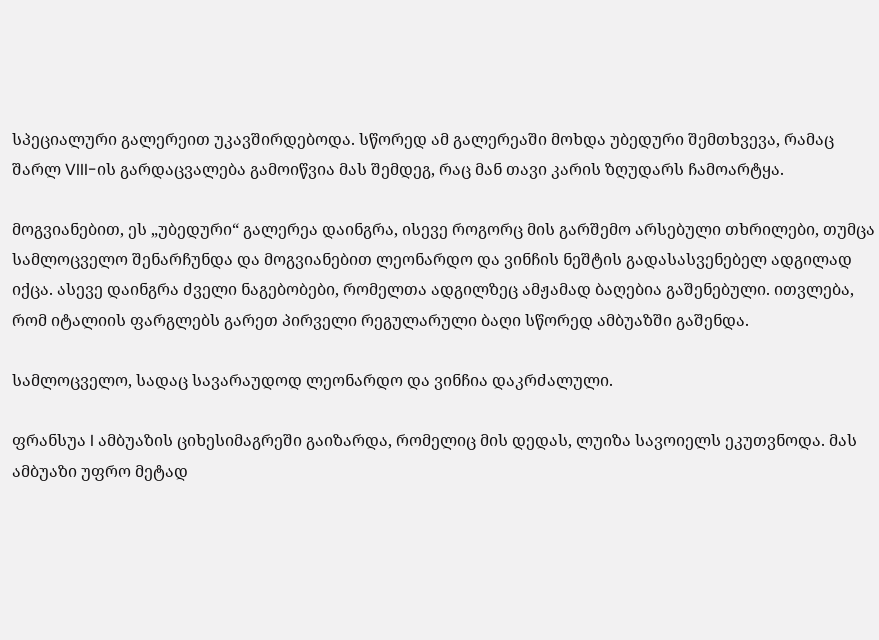სპეციალური გალერეით უკავშირდებოდა. სწორედ ამ გალერეაში მოხდა უბედური შემთხვევა, რამაც შარლ VIII-ის გარდაცვალება გამოიწვია მას შემდეგ, რაც მან თავი კარის ზღუდარს ჩამოარტყა.

მოგვიანებით, ეს „უბედური“ გალერეა დაინგრა, ისევე როგორც მის გარშემო არსებული თხრილები, თუმცა სამლოცველო შენარჩუნდა და მოგვიანებით ლეონარდო და ვინჩის ნეშტის გადასასვენებელ ადგილად იქცა. ასევე დაინგრა ძველი ნაგებობები, რომელთა ადგილზეც ამჟამად ბაღებია გაშენებული. ითვლება, რომ იტალიის ფარგლებს გარეთ პირველი რეგულარული ბაღი სწორედ ამბუაზში გაშენდა.

სამლოცველო, სადაც სავარაუდოდ ლეონარდო და ვინჩია დაკრძალული.

ფრანსუა I ამბუაზის ციხესიმაგრეში გაიზარდა, რომელიც მის დედას, ლუიზა სავოიელს ეკუთვნოდა. მას ამბუაზი უფრო მეტად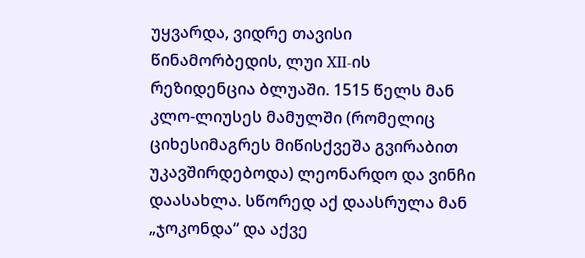უყვარდა, ვიდრე თავისი წინამორბედის, ლუი XII-ის რეზიდენცია ბლუაში. 1515 წელს მან კლო-ლიუსეს მამულში (რომელიც ციხესიმაგრეს მიწისქვეშა გვირაბით უკავშირდებოდა) ლეონარდო და ვინჩი დაასახლა. სწორედ აქ დაასრულა მან „ჯოკონდა“ და აქვე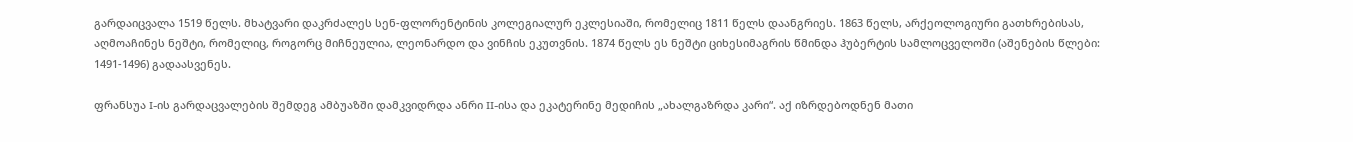გარდაიცვალა 1519 წელს. მხატვარი დაკრძალეს სენ-ფლორენტინის კოლეგიალურ ეკლესიაში, რომელიც 1811 წელს დაანგრიეს. 1863 წელს, არქეოლოგიური გათხრებისას, აღმოაჩინეს ნეშტი, რომელიც, როგორც მიჩნეულია, ლეონარდო და ვინჩის ეკუთვნის. 1874 წელს ეს ნეშტი ციხესიმაგრის წმინდა ჰუბერტის სამლოცველოში (აშენების წლები: 1491-1496) გადაასვენეს.

ფრანსუა I-ის გარდაცვალების შემდეგ ამბუაზში დამკვიდრდა ანრი II-ისა და ეკატერინე მედიჩის „ახალგაზრდა კარი“. აქ იზრდებოდნენ მათი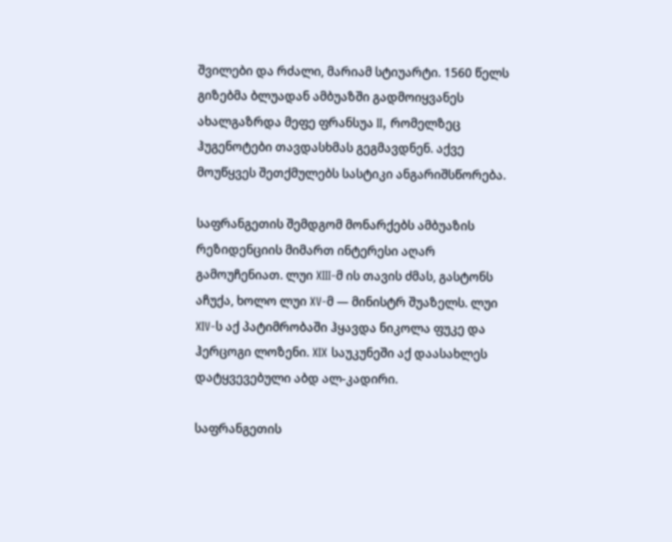შვილები და რძალი, მარიამ სტიუარტი. 1560 წელს გიზებმა ბლუადან ამბუაზში გადმოიყვანეს ახალგაზრდა მეფე ფრანსუა II, რომელზეც ჰუგენოტები თავდასხმას გეგმავდნენ. აქვე მოუწყვეს შეთქმულებს სასტიკი ანგარიშსწორება.

საფრანგეთის შემდგომ მონარქებს ამბუაზის რეზიდენციის მიმართ ინტერესი აღარ გამოუჩენიათ. ლუი XIII-მ ის თავის ძმას, გასტონს აჩუქა, ხოლო ლუი XV-მ — მინისტრ შუაზელს. ლუი XIV-ს აქ პატიმრობაში ჰყავდა ნიკოლა ფუკე და ჰერცოგი ლოზენი. XIX საუკუნეში აქ დაასახლეს დატყვევებული აბდ ალ-კადირი.

საფრანგეთის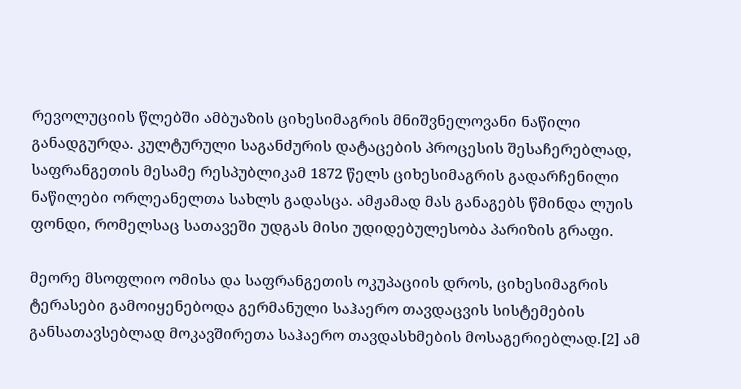რევოლუციის წლებში ამბუაზის ციხესიმაგრის მნიშვნელოვანი ნაწილი განადგურდა. კულტურული საგანძურის დატაცების პროცესის შესაჩერებლად, საფრანგეთის მესამე რესპუბლიკამ 1872 წელს ციხესიმაგრის გადარჩენილი ნაწილები ორლეანელთა სახლს გადასცა. ამჟამად მას განაგებს წმინდა ლუის ფონდი, რომელსაც სათავეში უდგას მისი უდიდებულესობა პარიზის გრაფი.

მეორე მსოფლიო ომისა და საფრანგეთის ოკუპაციის დროს, ციხესიმაგრის ტერასები გამოიყენებოდა გერმანული საჰაერო თავდაცვის სისტემების განსათავსებლად მოკავშირეთა საჰაერო თავდასხმების მოსაგერიებლად.[2] ამ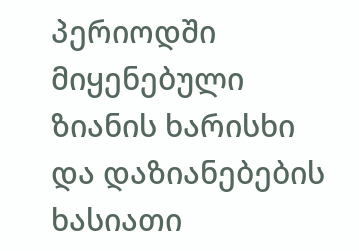პერიოდში მიყენებული ზიანის ხარისხი და დაზიანებების ხასიათი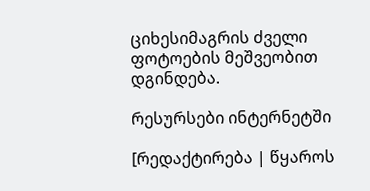ციხესიმაგრის ძველი ფოტოების მეშვეობით დგინდება.

რესურსები ინტერნეტში

[რედაქტირება | წყაროს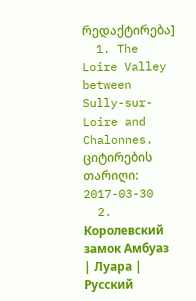რედაქტირება]
  1. The Loire Valley between Sully-sur-Loire and Chalonnes. ციტირების თარიღი: 2017-03-30
  2. Королевский замок Амбуаз | Луара | Русский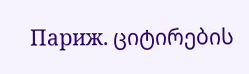Париж. ციტირების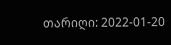თარიღი: 2022-01-20